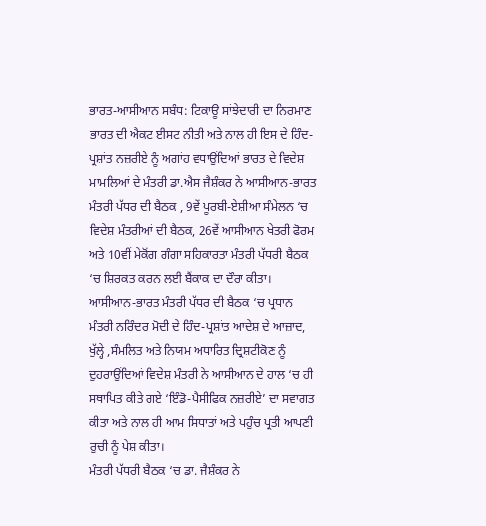ਭਾਰਤ-ਆਸੀਆਨ ਸਬੰਧ: ਟਿਕਾਊ ਸਾਂਝੇਦਾਰੀ ਦਾ ਨਿਰਮਾਣ
ਭਾਰਤ ਦੀ ਐਕਟ ਈਸਟ ਨੀਤੀ ਅਤੇ ਨਾਲ ਹੀ ਇਸ ਦੇ ਹਿੰਦ-ਪ੍ਰਸ਼ਾਂਤ ਨਜ਼ਰੀਏ ਨੂੰ ਅਗਾਂਹ ਵਧਾਉਂਦਿਆਂ ਭਾਰਤ ਦੇ ਵਿਦੇਸ਼ ਮਾਮਲਿਆਂ ਦੇ ਮੰਤਰੀ ਡਾ.ਐਸ ਜੈਸ਼ੰਕਰ ਨੇ ਆਸੀਆਨ-ਭਾਰਤ ਮੰਤਰੀ ਪੱਧਰ ਦੀ ਬੈਠਕ , 9ਵੇਂ ਪੂਰਬੀ-ਏਸ਼ੀਆ ਸੰਮੇਲਨ ‘ਚ ਵਿਦੇਸ਼ ਮੰਤਰੀਆਂ ਦੀ ਬੈਠਕ, 26ਵੇਂ ਆਸੀਆਨ ਖੇਤਰੀ ਫੋਰਮ ਅਤੇ 10ਵੀਂ ਮੇਕੋਂਗ ਗੰਗਾ ਸਹਿਕਾਰਤਾ ਮੰਤਰੀ ਪੱਧਰੀ ਬੈਠਕ ‘ਚ ਸ਼ਿਰਕਤ ਕਰਨ ਲਈ ਬੈਂਕਾਕ ਦਾ ਦੌਰਾ ਕੀਤਾ।
ਆਸੀਆਨ-ਭਾਰਤ ਮੰਤਰੀ ਪੱਧਰ ਦੀ ਬੈਠਕ ‘ਚ ਪ੍ਰਧਾਨ ਮੰਤਰੀ ਨਰਿੰਦਰ ਮੋਦੀ ਦੇ ਹਿੰਦ-ਪ੍ਰਸ਼ਾਂਤ ਆਦੇਸ਼ ਦੇ ਆਜ਼ਾਦ, ਖੁੱਲ੍ਹੇ ,ਸੰਮਲਿਤ ਅਤੇ ਨਿਯਮ ਅਧਾਰਿਤ ਦ੍ਰਿਸ਼ਟੀਕੋਣ ਨੂੰ ਦੁਹਰਾਉਂਦਿਆਂ ਵਿਦੇਸ਼ ਮੰਤਰੀ ਨੇ ਆਸੀਆਨ ਦੇ ਹਾਲ ‘ਚ ਹੀ ਸਥਾਪਿਤ ਕੀਤੇ ਗਏ ‘ਇੰਡੋ-ਪੈਸੀਫਿਕ ਨਜ਼ਰੀਏ’ ਦਾ ਸਵਾਗਤ ਕੀਤਾ ਅਤੇ ਨਾਲ ਹੀ ਆਮ ਸਿਧਾਤਾਂ ਅਤੇ ਪਹੁੰਚ ਪ੍ਰਤੀ ਆਪਣੀ ਰੁਚੀ ਨੂੰ ਪੇਸ਼ ਕੀਤਾ।
ਮੰਤਰੀ ਪੱਧਰੀ ਬੈਠਕ ‘ਚ ਡਾ. ਜੈਸ਼ੰਕਰ ਨੇ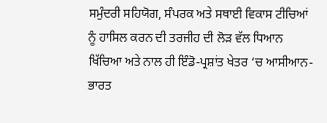ਸਮੁੰਦਰੀ ਸਹਿਯੋਗ, ਸੰਪਰਕ ਅਤੇ ਸਥਾਈ ਵਿਕਾਸ ਟੀਚਿਆਂ ਨੂੰ ਹਾਸਿਲ ਕਰਨ ਦੀ ਤਰਜੀਹ ਦੀ ਲੋੜ ਵੱਲ ਧਿਆਨ ਖਿੱਚਿਆ ਅਤੇ ਨਾਲ ਹੀ ਇੰਡੋ-ਪ੍ਰਸ਼ਾਂਤ ਖੇਤਰ ‘ਚ ਆਸੀਆਨ-ਭਾਰਤ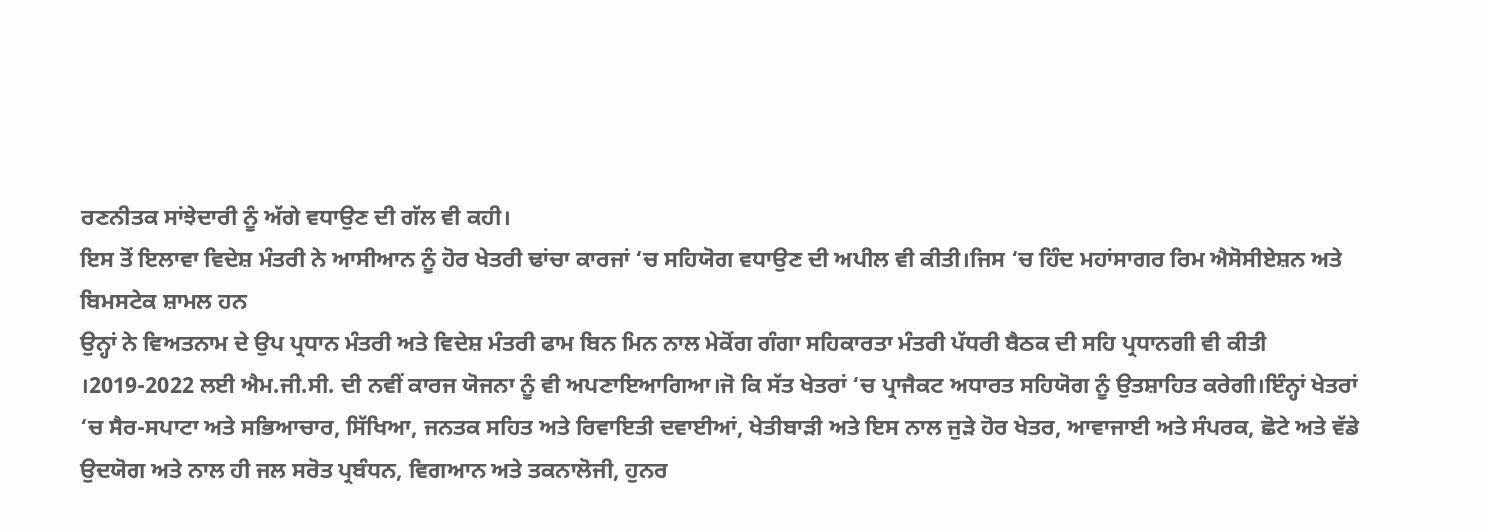ਰਣਨੀਤਕ ਸਾਂਝੇਦਾਰੀ ਨੂੰ ਅੱਗੇ ਵਧਾਉਣ ਦੀ ਗੱਲ ਵੀ ਕਹੀ।
ਇਸ ਤੋਂ ਇਲਾਵਾ ਵਿਦੇਸ਼ ਮੰਤਰੀ ਨੇ ਆਸੀਆਨ ਨੂੰ ਹੋਰ ਖੇਤਰੀ ਢਾਂਚਾ ਕਾਰਜਾਂ ‘ਚ ਸਹਿਯੋਗ ਵਧਾਉਣ ਦੀ ਅਪੀਲ ਵੀ ਕੀਤੀ।ਜਿਸ ‘ਚ ਹਿੰਦ ਮਹਾਂਸਾਗਰ ਰਿਮ ਐਸੋਸੀਏਸ਼ਨ ਅਤੇ ਬਿਮਸਟੇਕ ਸ਼ਾਮਲ ਹਨ
ਉਨ੍ਹਾਂ ਨੇ ਵਿਅਤਨਾਮ ਦੇ ਉਪ ਪ੍ਰਧਾਨ ਮੰਤਰੀ ਅਤੇ ਵਿਦੇਸ਼ ਮੰਤਰੀ ਫਾਮ ਬਿਨ ਮਿਨ ਨਾਲ ਮੇਕੋਂਗ ਗੰਗਾ ਸਹਿਕਾਰਤਾ ਮੰਤਰੀ ਪੱਧਰੀ ਬੈਠਕ ਦੀ ਸਹਿ ਪ੍ਰਧਾਨਗੀ ਵੀ ਕੀਤੀ ।2019-2022 ਲਈ ਐਮ.ਜੀ.ਸੀ. ਦੀ ਨਵੀਂ ਕਾਰਜ ਯੋਜਨਾ ਨੂੰ ਵੀ ਅਪਣਾਇਆਗਿਆ।ਜੋ ਕਿ ਸੱਤ ਖੇਤਰਾਂ ‘ਚ ਪ੍ਰਾਜੈਕਟ ਅਧਾਰਤ ਸਹਿਯੋਗ ਨੂੰ ਉਤਸ਼ਾਹਿਤ ਕਰੇਗੀ।ਇੰਨ੍ਹਾਂ ਖੇਤਰਾਂ ‘ਚ ਸੈਰ-ਸਪਾਟਾ ਅਤੇ ਸਭਿਆਚਾਰ, ਸਿੱਖਿਆ, ਜਨਤਕ ਸਹਿਤ ਅਤੇ ਰਿਵਾਇਤੀ ਦਵਾਈਆਂ, ਖੇਤੀਬਾੜੀ ਅਤੇ ਇਸ ਨਾਲ ਜੁੜੇ ਹੋਰ ਖੇਤਰ, ਆਵਾਜਾਈ ਅਤੇ ਸੰਪਰਕ, ਛੋਟੇ ਅਤੇ ਵੱਡੇ ਉਦਯੋਗ ਅਤੇ ਨਾਲ ਹੀ ਜਲ ਸਰੋਤ ਪ੍ਰਬੰਧਨ, ਵਿਗਆਨ ਅਤੇ ਤਕਨਾਲੋਜੀ, ਹੁਨਰ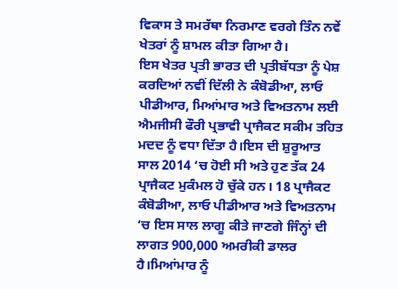ਵਿਕਾਸ ਤੇ ਸਮਰੱਥਾ ਨਿਰਮਾਣ ਵਰਗੇ ਤਿੰਨ ਨਵੇਂ ਖੇਤਰਾਂ ਨੂੰ ਸ਼ਾਮਲ ਕੀਤਾ ਗਿਆ ਹੈ।
ਇਸ ਖੇਤਰ ਪ੍ਰਤੀ ਭਾਰਤ ਦੀ ਪ੍ਰਤੀਬੱਧਤਾ ਨੂੰ ਪੇਸ਼ ਕਰਦਿਆਂ ਨਵੀਂ ਦਿੱਲੀ ਨੇ ਕੰਬੋਡੀਆ, ਲਾਓ ਪੀਡੀਆਰ, ਮਿਆਂਮਾਰ ਅਤੇ ਵਿਅਤਨਾਮ ਲਈ ਐਮਜੀਸੀ ਫੌਰੀ ਪ੍ਰਭਾਵੀ ਪ੍ਰਾਜੈਕਟ ਸਕੀਮ ਤਹਿਤ ਮਦਦ ਨੂੰ ਵਧਾ ਦਿੱਤਾ ਹੈ।ਇਸ ਦੀ ਸ਼ੁਰੂਆਤ ਸਾਲ 2014 ‘ਚ ਹੋਈ ਸੀ ਅਤੇ ਹੁਣ ਤੱਕ 24 ਪ੍ਰਾਜੈਕਟ ਮੁਕੰਮਲ ਹੋ ਚੁੱਕੇ ਹਨ। 18 ਪ੍ਰਾਜੈਕਟ ਕੰਬੋਡੀਆ, ਲਾਓ ਪੀਡੀਆਰ ਅਤੇ ਵਿਅਤਨਾਮ ‘ਚ ਇਸ ਸਾਲ ਲਾਗੂ ਕੀਤੇ ਜਾਣਗੇ ਜਿੰਨ੍ਹਾਂ ਦੀ ਲਾਗਤ 900,000 ਅਮਰੀਕੀ ਡਾਲਰ ਹੈ।ਮਿਆਂਮਾਰ ਨੂੰ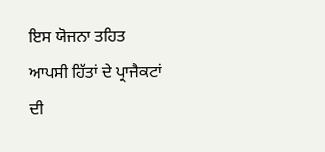ਇਸ ਯੋਜਨਾ ਤਹਿਤ ਆਪਸੀ ਹਿੱਤਾਂ ਦੇ ਪ੍ਰਾਜੈਕਟਾਂ ਦੀ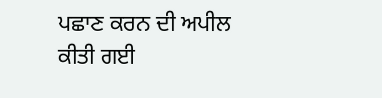ਪਛਾਣ ਕਰਨ ਦੀ ਅਪੀਲ ਕੀਤੀ ਗਈ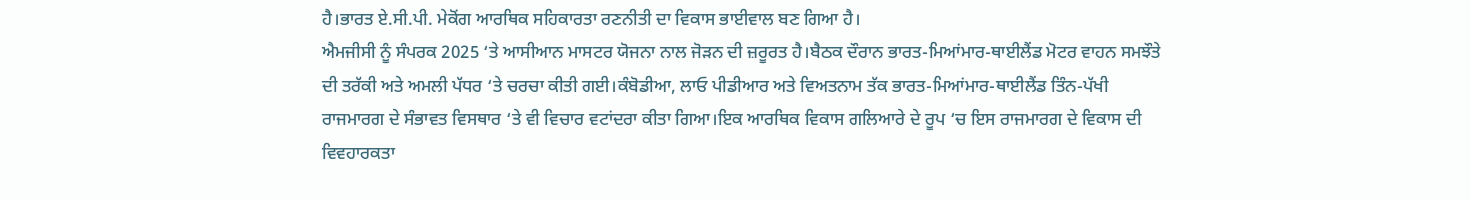ਹੈ।ਭਾਰਤ ਏ.ਸੀ.ਪੀ. ਮੇਕੋਂਗ ਆਰਥਿਕ ਸਹਿਕਾਰਤਾ ਰਣਨੀਤੀ ਦਾ ਵਿਕਾਸ ਭਾਈਵਾਲ ਬਣ ਗਿਆ ਹੈ।
ਐਮਜੀਸੀ ਨੂੰ ਸੰਪਰਕ 2025 ‘ਤੇ ਆਸੀਆਨ ਮਾਸਟਰ ਯੋਜਨਾ ਨਾਲ ਜੋੜਨ ਦੀ ਜ਼ਰੂਰਤ ਹੈ।ਬੈਠਕ ਦੌਰਾਨ ਭਾਰਤ-ਮਿਆਂਮਾਰ-ਥਾਈਲੈਂਡ ਮੋਟਰ ਵਾਹਨ ਸਮਝੌਤੇ ਦੀ ਤਰੱਕੀ ਅਤੇ ਅਮਲੀ ਪੱਧਰ ‘ਤੇ ਚਰਚਾ ਕੀਤੀ ਗਈ।ਕੰਬੋਡੀਆ, ਲਾਓ ਪੀਡੀਆਰ ਅਤੇ ਵਿਅਤਨਾਮ ਤੱਕ ਭਾਰਤ-ਮਿਆਂਮਾਰ-ਥਾਈਲੈਂਡ ਤਿੰਨ-ਪੱਖੀ ਰਾਜਮਾਰਗ ਦੇ ਸੰਭਾਵਤ ਵਿਸਥਾਰ ‘ਤੇ ਵੀ ਵਿਚਾਰ ਵਟਾਂਦਰਾ ਕੀਤਾ ਗਿਆ।ਇਕ ਆਰਥਿਕ ਵਿਕਾਸ ਗਲਿਆਰੇ ਦੇ ਰੂਪ ‘ਚ ਇਸ ਰਾਜਮਾਰਗ ਦੇ ਵਿਕਾਸ ਦੀ ਵਿਵਹਾਰਕਤਾ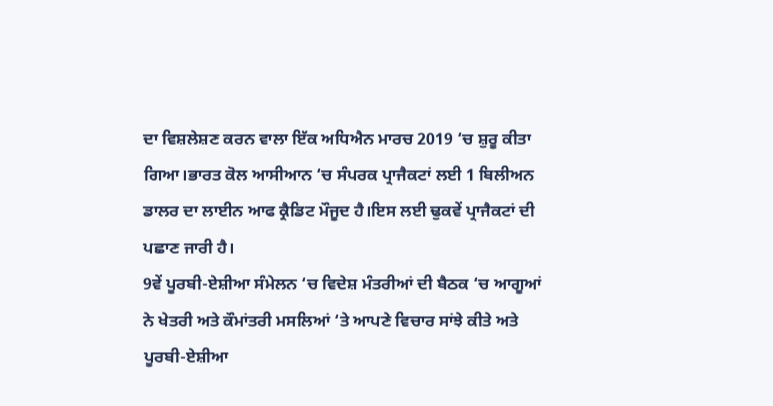ਦਾ ਵਿਸ਼ਲੇਸ਼ਣ ਕਰਨ ਵਾਲਾ ਇੱਕ ਅਧਿਐਨ ਮਾਰਚ 2019 ‘ਚ ਸ਼ੁਰੂ ਕੀਤਾ ਗਿਆ।ਭਾਰਤ ਕੋਲ ਆਸੀਆਨ ‘ਚ ਸੰਪਰਕ ਪ੍ਰਾਜੈਕਟਾਂ ਲਈ 1 ਬਿਲੀਅਨ ਡਾਲਰ ਦਾ ਲਾਈਨ ਆਫ ਕ੍ਰੈਡਿਟ ਮੌਜੂਦ ਹੈ।ਇਸ ਲਈ ਢੁਕਵੇਂ ਪ੍ਰਾਜੈਕਟਾਂ ਦੀ ਪਛਾਣ ਜਾਰੀ ਹੈ।
9ਵੇਂ ਪੂਰਬੀ-ਏਸ਼ੀਆ ਸੰਮੇਲਨ ‘ਚ ਵਿਦੇਸ਼ ਮੰਤਰੀਆਂ ਦੀ ਬੈਠਕ ‘ਚ ਆਗੂਆਂ ਨੇ ਖੇਤਰੀ ਅਤੇ ਕੌਮਾਂਤਰੀ ਮਸਲਿਆਂ ‘ਤੇ ਆਪਣੇ ਵਿਚਾਰ ਸਾਂਝੇ ਕੀਤੇ ਅਤੇ ਪੂਰਬੀ-ਏਸ਼ੀਆ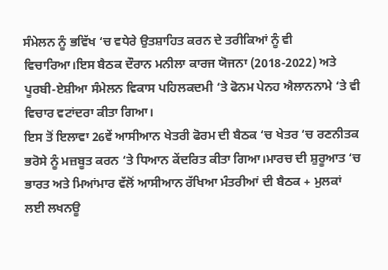ਸੰਮੇਲਨ ਨੂੰ ਭਵਿੱਖ ‘ਚ ਵਧੇਰੇ ਉਤਸ਼ਾਹਿਤ ਕਰਨ ਦੇ ਤਰੀਕਿਆਂ ਨੂੰ ਵੀ ਵਿਚਾਰਿਆ।ਇਸ ਬੈਠਕ ਦੌਰਾਨ ਮਨੀਲਾ ਕਾਰਜ ਯੋਜਨਾ (2018-2022) ਅਤੇ ਪੂਰਬੀ-ਏਸ਼ੀਆ ਸੰਮੇਲਨ ਵਿਕਾਸ ਪਹਿਲਕਦਮੀ ‘ਤੇ ਫੋਨਮ ਪੇਨਹ ਐਲਾਨਨਾਮੇ ‘ਤੇ ਵੀ ਵਿਚਾਰ ਵਟਾਂਦਰਾ ਕੀਤਾ ਗਿਆ।
ਇਸ ਤੋਂ ਇਲਾਵਾ 26ਵੇਂ ਆਸੀਆਨ ਖੇਤਰੀ ਫੋਰਮ ਦੀ ਬੈਠਕ ‘ਚ ਖੇਤਰ ‘ਚ ਰਣਨੀਤਕ ਭਰੋਸੇ ਨੂੰ ਮਜ਼ਬੂਤ ਕਰਨ ‘ਤੇ ਧਿਆਨ ਕੇਂਦਰਿਤ ਕੀਤਾ ਗਿਆ।ਮਾਰਚ ਦੀ ਸ਼ੁਰੂਆਤ ‘ਚ ਭਾਰਤ ਅਤੇ ਮਿਆਂਮਾਰ ਵੱਲੋਂ ਆਸੀਆਨ ਰੱਖਿਆ ਮੰਤਰੀਆਂ ਦੀ ਬੈਠਕ + ਮੁਲਕਾਂ ਲਈ ਲਖਨਊ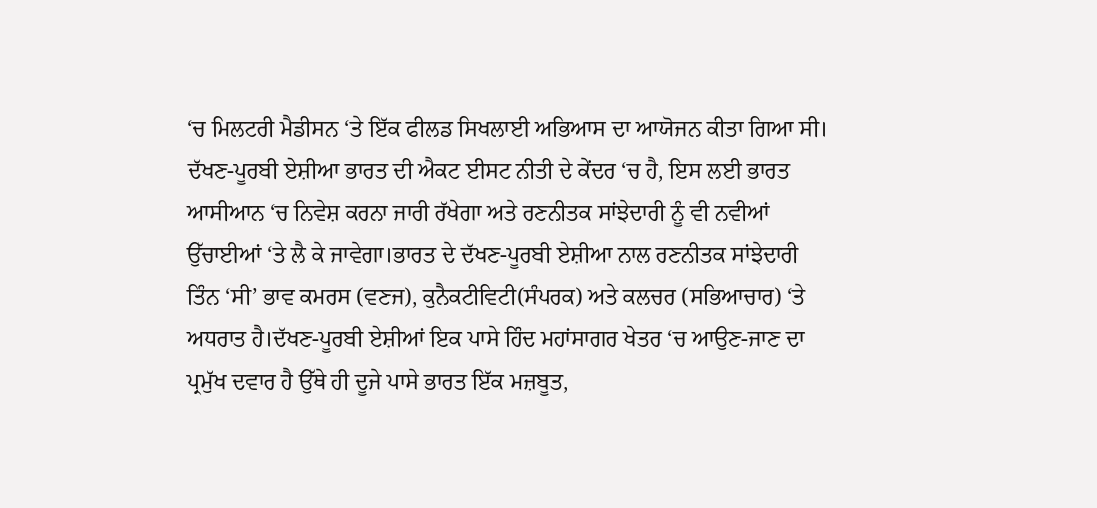‘ਚ ਮਿਲਟਰੀ ਮੈਡੀਸਨ ‘ਤੇ ਇੱਕ ਫੀਲਡ ਸਿਖਲਾਈ ਅਭਿਆਸ ਦਾ ਆਯੋਜਨ ਕੀਤਾ ਗਿਆ ਸੀ।
ਦੱਖਣ-ਪੂਰਬੀ ਏਸ਼ੀਆ ਭਾਰਤ ਦੀ ਐਕਟ ਈਸਟ ਨੀਤੀ ਦੇ ਕੇਂਦਰ ‘ਚ ਹੈ, ਇਸ ਲਈ ਭਾਰਤ ਆਸੀਆਨ ‘ਚ ਨਿਵੇਸ਼ ਕਰਨਾ ਜਾਰੀ ਰੱਖੇਗਾ ਅਤੇ ਰਣਨੀਤਕ ਸਾਂਝੇਦਾਰੀ ਨੂੰ ਵੀ ਨਵੀਆਂ ਉੱਚਾਈਆਂ ‘ਤੇ ਲੈ ਕੇ ਜਾਵੇਗਾ।ਭਾਰਤ ਦੇ ਦੱਖਣ-ਪੂਰਬੀ ਏਸ਼ੀਆ ਨਾਲ ਰਣਨੀਤਕ ਸਾਂਝੇਦਾਰੀ ਤਿੰਨ ‘ਸੀ’ ਭਾਵ ਕਮਰਸ (ਵਣਜ), ਕੁਨੈਕਟੀਵਿਟੀ(ਸੰਪਰਕ) ਅਤੇ ਕਲਚਰ (ਸਭਿਆਚਾਰ) ‘ਤੇ ਅਧਰਾਤ ਹੈ।ਦੱਖਣ-ਪੂਰਬੀ ਏਸ਼ੀਆਂ ਇਕ ਪਾਸੇ ਹਿੰਦ ਮਹਾਂਸਾਗਰ ਖੇਤਰ ‘ਚ ਆਉਣ-ਜਾਣ ਦਾ ਪ੍ਰਮੁੱਖ ਦਵਾਰ ਹੈ ਉੱਥੇ ਹੀ ਦੂਜੇ ਪਾਸੇ ਭਾਰਤ ਇੱਕ ਮਜ਼ਬੂਤ,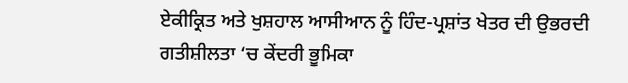ਏਕੀਕ੍ਰਿਤ ਅਤੇ ਖੁਸ਼ਹਾਲ ਆਸੀਆਨ ਨੂੰ ਹਿੰਦ-ਪ੍ਰਸ਼ਾਂਤ ਖੇਤਰ ਦੀ ਉਭਰਦੀ ਗਤੀਸ਼ੀਲਤਾ ‘ਚ ਕੇਂਦਰੀ ਭੂਮਿਕਾ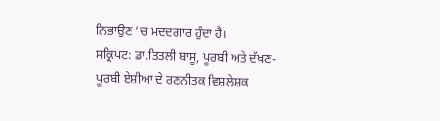ਨਿਭਾਉਣ ‘ਚ ਮਦਦਗਾਰ ਹੁੰਦਾ ਹੈ।
ਸਕ੍ਰਿਪਟ: ਡਾ.ਤਿਤਲੀ ਬਾਸੂ, ਪੂਰਬੀ ਅਤੇ ਦੱਖਣ-ਪੂਰਬੀ ਏਸ਼ੀਆ ਦੇ ਰਣਨੀਤਕ ਵਿਸ਼ਲੇਸ਼ਕ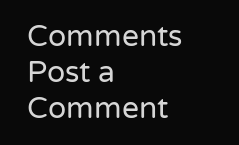Comments
Post a Comment